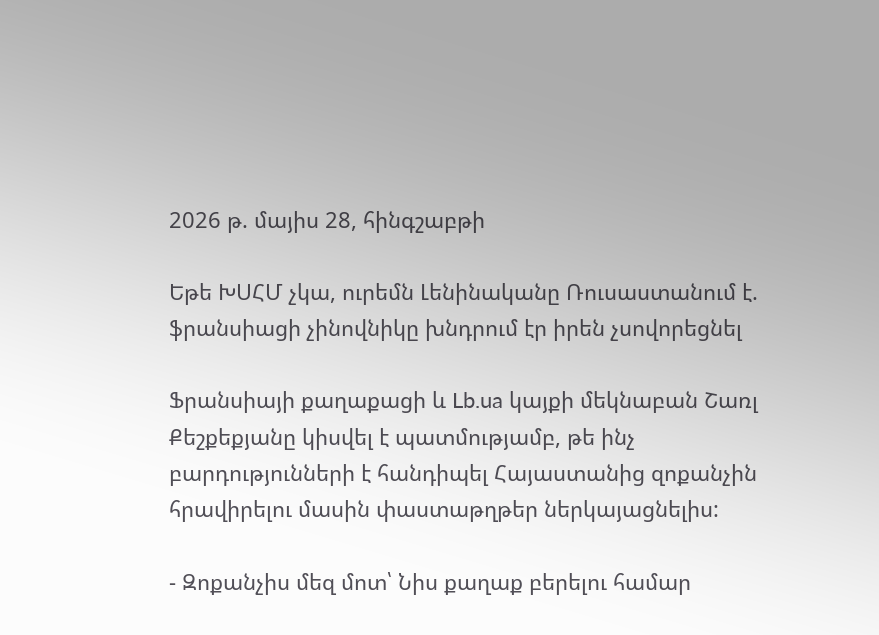2026 թ. մայիս 28, հինգշաբթի

Եթե ԽՍՀՄ չկա, ուրեմն Լենինականը Ռուսաստանում է. ֆրանսիացի չինովնիկը խնդրում էր իրեն չսովորեցնել

Ֆրանսիայի քաղաքացի և Lb.ua կայքի մեկնաբան Շառլ Քեշքեքյանը կիսվել է պատմությամբ, թե ինչ բարդությունների է հանդիպել Հայաստանից զոքանչին հրավիրելու մասին փաստաթղթեր ներկայացնելիս:

- Զոքանչիս մեզ մոտ՝ Նիս քաղաք բերելու համար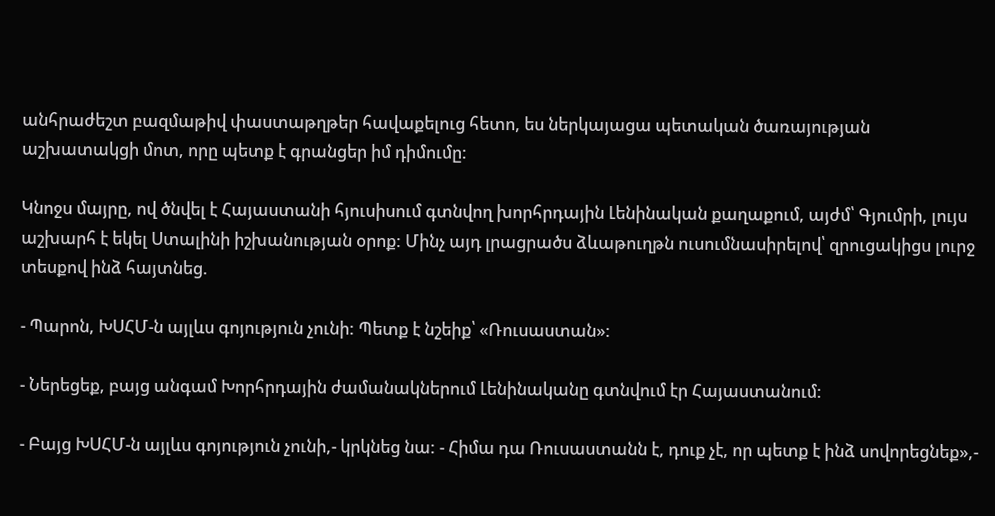անհրաժեշտ բազմաթիվ փաստաթղթեր հավաքելուց հետո, ես ներկայացա պետական ծառայության աշխատակցի մոտ, որը պետք է գրանցեր իմ դիմումը:

Կնոջս մայրը, ով ծնվել է Հայաստանի հյուսիսում գտնվող խորհրդային Լենինական քաղաքում, այժմ՝ Գյումրի, լույս աշխարհ է եկել Ստալինի իշխանության օրոք: Մինչ այդ լրացրածս ձևաթուղթն ուսումնասիրելով՝ զրուցակիցս լուրջ տեսքով ինձ հայտնեց.

- Պարոն, ԽՍՀՄ-ն այլևս գոյություն չունի: Պետք է նշեիք՝ «Ռուսաստան»:

- Ներեցեք, բայց անգամ Խորհրդային ժամանակներում Լենինականը գտնվում էր Հայաստանում:

- Բայց ԽՍՀՄ-ն այլևս գոյություն չունի,- կրկնեց նա: - Հիմա դա Ռուսաստանն է, դուք չէ, որ պետք է ինձ սովորեցնեք»,-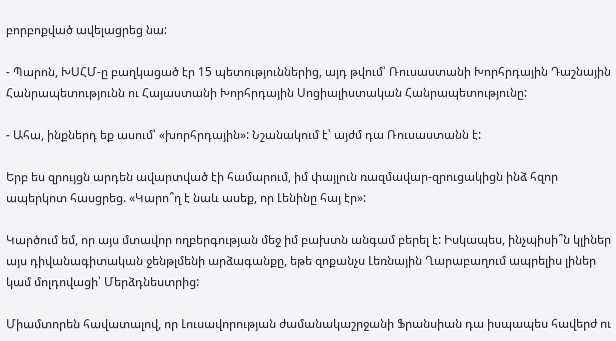բորբոքված ավելացրեց նա:

- Պարոն, ԽՍՀՄ-ը բաղկացած էր 15 պետություններից, այդ թվում՝ Ռուսաստանի Խորհրդային Դաշնային Հանրապետությունն ու Հայաստանի Խորհրդային Սոցիալիստական Հանրապետությունը:

- Ահա, ինքներդ եք ասում՝ «խորհրդային»: Նշանակում է՝ այժմ դա Ռուսաստանն է:

Երբ ես զրույցն արդեն ավարտված էի համարում, իմ փայլուն ռազմավար-զրուցակիցն ինձ հզոր ապերկոտ հասցրեց. «Կարո՞ղ է նաև ասեք, որ Լենինը հայ էր»:

Կարծում եմ, որ այս մտավոր ողբերգության մեջ իմ բախտն անգամ բերել է: Իսկապես, ինչպիսի՞ն կլիներ այս դիվանագիտական ջենթլմենի արձագանքը, եթե զոքանչս Լեռնային Ղարաբաղում ապրելիս լիներ կամ մոլդովացի՝ Մերձդնեստրից:

Միամտորեն հավատալով, որ Լուսավորության ժամանակաշրջանի Ֆրանսիան դա իսպապես հավերժ ու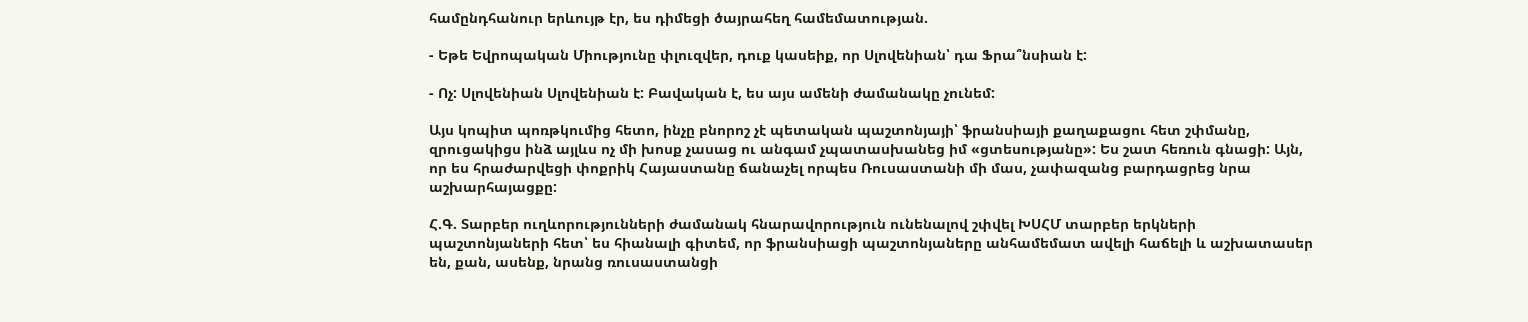համընդհանուր երևույթ էր, ես դիմեցի ծայրահեղ համեմատության.

- Եթե Եվրոպական Միությունը փլուզվեր, դուք կասեիք, որ Սլովենիան՝ դա Ֆրա՞նսիան է:

- Ոչ: Սլովենիան Սլովենիան է: Բավական է, ես այս ամենի ժամանակը չունեմ:

Այս կոպիտ պոռթկումից հետո, ինչը բնորոշ չէ պետական պաշտոնյայի՝ ֆրանսիայի քաղաքացու հետ շփմանը, զրուցակիցս ինձ այլևս ոչ մի խոսք չասաց ու անգամ չպատասխանեց իմ «ցտեսությանը»: Ես շատ հեռուն գնացի: Այն, որ ես հրաժարվեցի փոքրիկ Հայաստանը ճանաչել որպես Ռուսաստանի մի մաս, չափազանց բարդացրեց նրա աշխարհայացքը:

Հ.Գ. Տարբեր ուղևորությունների ժամանակ հնարավորություն ունենալով շփվել ԽՍՀՄ տարբեր երկների պաշտոնյաների հետ՝ ես հիանալի գիտեմ, որ ֆրանսիացի պաշտոնյաները անհամեմատ ավելի հաճելի և աշխատասեր են, քան, ասենք, նրանց ռուսաստանցի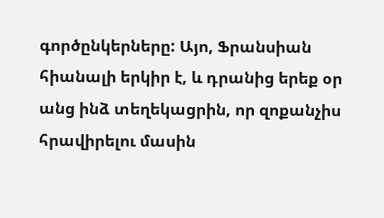գործընկերները: Այո, Ֆրանսիան հիանալի երկիր է, և դրանից երեք օր անց ինձ տեղեկացրին, որ զոքանչիս հրավիրելու մասին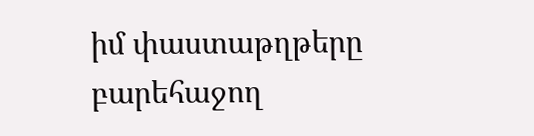իմ փաստաթղթերը բարեհաջող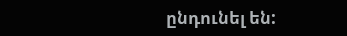ընդունել են: